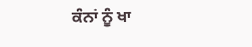ਕੰਨਾਂ ਨੂੰ ਖਾ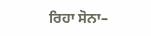ਰਿਹਾ ਸੋਨਾ–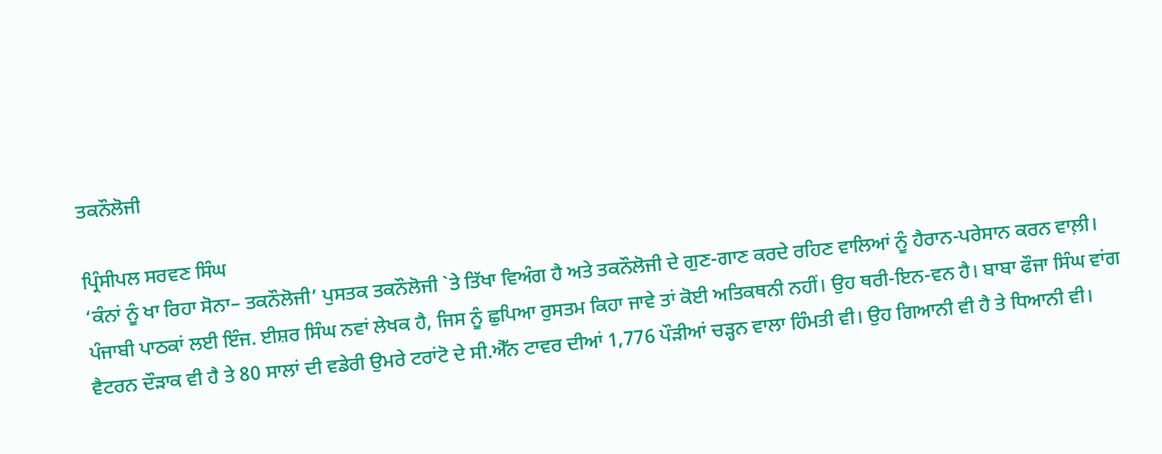ਤਕਨੌਲੋਜੀ

ਪ੍ਰਿੰਸੀਪਲ ਸਰਵਣ ਸਿੰਘ
‘ਕੰਨਾਂ ਨੂੰ ਖਾ ਰਿਹਾ ਸੋਨਾ– ਤਕਨੌਲੋਜੀ’ ਪੁਸਤਕ ਤਕਨੌਲੋਜੀ `ਤੇ ਤਿੱਖਾ ਵਿਅੰਗ ਹੈ ਅਤੇ ਤਕਨੌਲੋਜੀ ਦੇ ਗੁਣ-ਗਾਣ ਕਰਦੇ ਰਹਿਣ ਵਾਲਿਆਂ ਨੂੰ ਹੈਰਾਨ-ਪਰੇਸਾਨ ਕਰਨ ਵਾਲ਼ੀ। ਪੰਜਾਬੀ ਪਾਠਕਾਂ ਲਈ ਇੰਜ. ਈਸ਼ਰ ਸਿੰਘ ਨਵਾਂ ਲੇਖਕ ਹੈ, ਜਿਸ ਨੂੰ ਛੁਪਿਆ ਰੁਸਤਮ ਕਿਹਾ ਜਾਵੇ ਤਾਂ ਕੋਈ ਅਤਿਕਥਨੀ ਨਹੀਂ। ਉਹ ਥਰੀ-ਇਨ-ਵਨ ਹੈ। ਬਾਬਾ ਫੌਜਾ ਸਿੰਘ ਵਾਂਗ ਵੈਟਰਨ ਦੌੜਾਕ ਵੀ ਹੈ ਤੇ 80 ਸਾਲਾਂ ਦੀ ਵਡੇਰੀ ਉਮਰੇ ਟਰਾਂਟੋ ਦੇ ਸੀ.ਐੱਨ ਟਾਵਰ ਦੀਆਂ 1,776 ਪੌੜੀਆਂ ਚੜ੍ਹਨ ਵਾਲਾ ਹਿੰਮਤੀ ਵੀ। ਉਹ ਗਿਆਨੀ ਵੀ ਹੈ ਤੇ ਧਿਆਨੀ ਵੀ।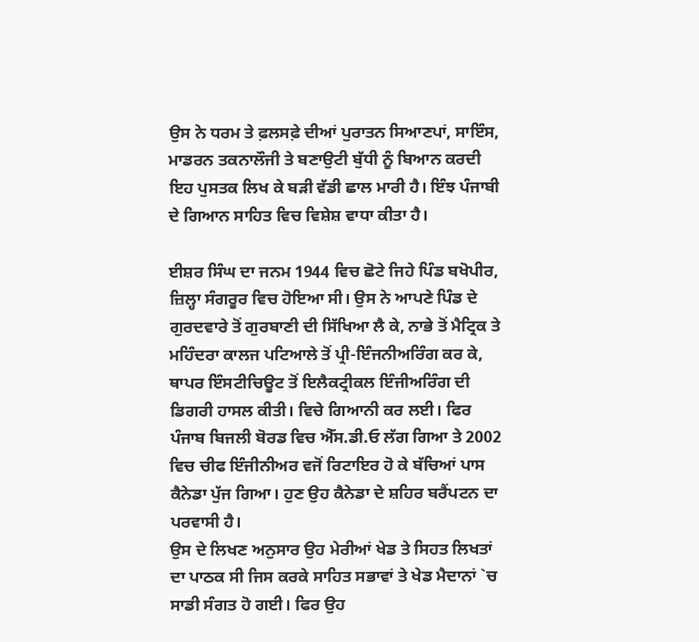ਉਸ ਨੇ ਧਰਮ ਤੇ ਫ਼ਲਸਫ਼ੇ ਦੀਆਂ ਪੁਰਾਤਨ ਸਿਆਣਪਾਂ, ਸਾਇੰਸ, ਮਾਡਰਨ ਤਕਨਾਲੌਜੀ ਤੇ ਬਣਾਉਟੀ ਬੁੱਧੀ ਨੂੰ ਬਿਆਨ ਕਰਦੀ ਇਹ ਪੁਸਤਕ ਲਿਖ ਕੇ ਬੜੀ ਵੱਡੀ ਛਾਲ ਮਾਰੀ ਹੈ। ਇੰਝ ਪੰਜਾਬੀ ਦੇ ਗਿਆਨ ਸਾਹਿਤ ਵਿਚ ਵਿਸ਼ੇਸ਼ ਵਾਧਾ ਕੀਤਾ ਹੈ।

ਈਸ਼ਰ ਸਿੰਘ ਦਾ ਜਨਮ 1944 ਵਿਚ ਛੋਟੇ ਜਿਹੇ ਪਿੰਡ ਬਖੋਪੀਰ, ਜ਼ਿਲ੍ਹਾ ਸੰਗਰੂਰ ਵਿਚ ਹੋਇਆ ਸੀ। ਉਸ ਨੇ ਆਪਣੇ ਪਿੰਡ ਦੇ ਗੁਰਦਵਾਰੇ ਤੋਂ ਗੁਰਬਾਣੀ ਦੀ ਸਿੱਖਿਆ ਲੈ ਕੇ, ਨਾਭੇ ਤੋਂ ਮੈਟ੍ਰਿਕ ਤੇ ਮਹਿੰਦਰਾ ਕਾਲਜ ਪਟਿਆਲੇ ਤੋਂ ਪ੍ਰੀ-ਇੰਜਨੀਅਰਿੰਗ ਕਰ ਕੇ, ਥਾਪਰ ਇੰਸਟੀਚਿਊਟ ਤੋਂ ਇਲੈਕਟ੍ਰੀਕਲ ਇੰਜੀਅਰਿੰਗ ਦੀ ਡਿਗਰੀ ਹਾਸਲ ਕੀਤੀ। ਵਿਚੇ ਗਿਆਨੀ ਕਰ ਲਈ। ਫਿਰ ਪੰਜਾਬ ਬਿਜਲੀ ਬੋਰਡ ਵਿਚ ਐੱਸ.ਡੀ.ਓ ਲੱਗ ਗਿਆ ਤੇ 2002 ਵਿਚ ਚੀਫ ਇੰਜੀਨੀਅਰ ਵਜੋਂ ਰਿਟਾਇਰ ਹੋ ਕੇ ਬੱਚਿਆਂ ਪਾਸ ਕੈਨੇਡਾ ਪੁੱਜ ਗਿਆ। ਹੁਣ ਉਹ ਕੈਨੇਡਾ ਦੇ ਸ਼ਹਿਰ ਬਰੈਂਪਟਨ ਦਾ ਪਰਵਾਸੀ ਹੈ।
ਉਸ ਦੇ ਲਿਖਣ ਅਨੁਸਾਰ ਉਹ ਮੇਰੀਆਂ ਖੇਡ ਤੇ ਸਿਹਤ ਲਿਖਤਾਂ ਦਾ ਪਾਠਕ ਸੀ ਜਿਸ ਕਰਕੇ ਸਾਹਿਤ ਸਭਾਵਾਂ ਤੇ ਖੇਡ ਮੈਦਾਨਾਂ `ਚ ਸਾਡੀ ਸੰਗਤ ਹੋ ਗਈ। ਫਿਰ ਉਹ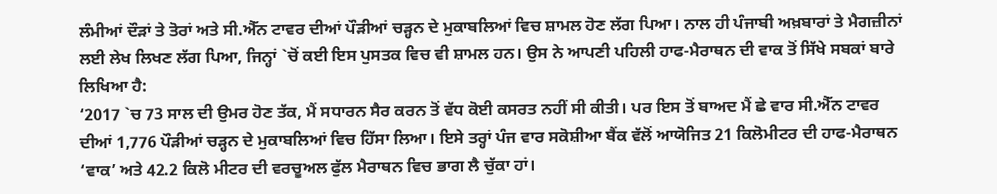ਲੰਮੀਆਂ ਦੌੜਾਂ ਤੇ ਤੋਰਾਂ ਅਤੇ ਸੀ.ਐੱਨ ਟਾਵਰ ਦੀਆਂ ਪੌੜੀਆਂ ਚੜ੍ਹਨ ਦੇ ਮੁਕਾਬਲਿਆਂ ਵਿਚ ਸ਼ਾਮਲ ਹੋਣ ਲੱਗ ਪਿਆ। ਨਾਲ ਹੀ ਪੰਜਾਬੀ ਅਖ਼ਬਾਰਾਂ ਤੇ ਮੈਗਜ਼ੀਨਾਂ ਲਈ ਲੇਖ ਲਿਖਣ ਲੱਗ ਪਿਆ, ਜਿਨ੍ਹਾਂ `ਚੋਂ ਕਈ ਇਸ ਪੁਸਤਕ ਵਿਚ ਵੀ ਸ਼ਾਮਲ ਹਨ। ਉਸ ਨੇ ਆਪਣੀ ਪਹਿਲੀ ਹਾਫ-ਮੈਰਾਥਨ ਦੀ ਵਾਕ ਤੋਂ ਸਿੱਖੇ ਸਬਕਾਂ ਬਾਰੇ ਲਿਖਿਆ ਹੈ:
‘2017 `ਚ 73 ਸਾਲ ਦੀ ਉਮਰ ਹੋਣ ਤੱਕ, ਮੈਂ ਸਧਾਰਨ ਸੈਰ ਕਰਨ ਤੋਂ ਵੱਧ ਕੋਈ ਕਸਰਤ ਨਹੀਂ ਸੀ ਕੀਤੀ। ਪਰ ਇਸ ਤੋਂ ਬਾਅਦ ਮੈਂ ਛੇ ਵਾਰ ਸੀ.ਐੱਨ ਟਾਵਰ ਦੀਆਂ 1,776 ਪੌੜੀਆਂ ਚੜ੍ਹਨ ਦੇ ਮੁਕਾਬਲਿਆਂ ਵਿਚ ਹਿੱਸਾ ਲਿਆ। ਇਸੇ ਤਰ੍ਹਾਂ ਪੰਜ ਵਾਰ ਸਕੋਸ਼ੀਆ ਬੈਂਕ ਵੱਲੋਂ ਆਯੋਜਿਤ 21 ਕਿਲੋਮੀਟਰ ਦੀ ਹਾਫ-ਮੈਰਾਥਨ ‘ਵਾਕ’ ਅਤੇ 42.2 ਕਿਲੋ ਮੀਟਰ ਦੀ ਵਰਚੂਅਲ ਫੁੱਲ ਮੈਰਾਥਨ ਵਿਚ ਭਾਗ ਲੈ ਚੁੱਕਾ ਹਾਂ।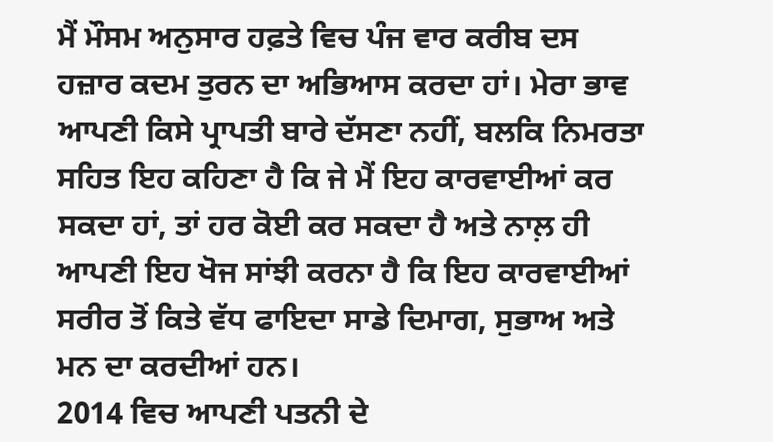ਮੈਂ ਮੌਸਮ ਅਨੁਸਾਰ ਹਫ਼ਤੇ ਵਿਚ ਪੰਜ ਵਾਰ ਕਰੀਬ ਦਸ ਹਜ਼ਾਰ ਕਦਮ ਤੁਰਨ ਦਾ ਅਭਿਆਸ ਕਰਦਾ ਹਾਂ। ਮੇਰਾ ਭਾਵ ਆਪਣੀ ਕਿਸੇ ਪ੍ਰਾਪਤੀ ਬਾਰੇ ਦੱਸਣਾ ਨਹੀਂ, ਬਲਕਿ ਨਿਮਰਤਾ ਸਹਿਤ ਇਹ ਕਹਿਣਾ ਹੈ ਕਿ ਜੇ ਮੈਂ ਇਹ ਕਾਰਵਾਈਆਂ ਕਰ ਸਕਦਾ ਹਾਂ, ਤਾਂ ਹਰ ਕੋਈ ਕਰ ਸਕਦਾ ਹੈ ਅਤੇ ਨਾਲ਼ ਹੀ ਆਪਣੀ ਇਹ ਖੋਜ ਸਾਂਝੀ ਕਰਨਾ ਹੈ ਕਿ ਇਹ ਕਾਰਵਾਈਆਂ ਸਰੀਰ ਤੋਂ ਕਿਤੇ ਵੱਧ ਫਾਇਦਾ ਸਾਡੇ ਦਿਮਾਗ, ਸੁਭਾਅ ਅਤੇ ਮਨ ਦਾ ਕਰਦੀਆਂ ਹਨ।
2014 ਵਿਚ ਆਪਣੀ ਪਤਨੀ ਦੇ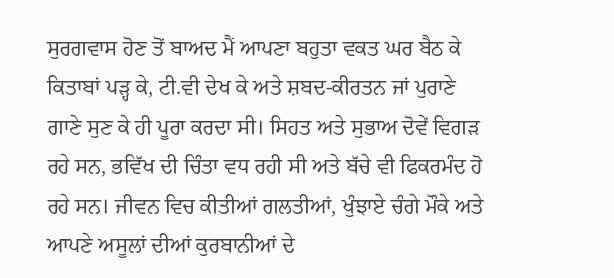ਸੁਰਗਵਾਸ ਹੋਣ ਤੋਂ ਬਾਅਦ ਮੈਂ ਆਪਣਾ ਬਹੁਤਾ ਵਕਤ ਘਰ ਬੈਠ ਕੇ ਕਿਤਾਬਾਂ ਪੜ੍ਹ ਕੇ, ਟੀ.ਵੀ ਦੇਖ ਕੇ ਅਤੇ ਸ਼ਬਦ-ਕੀਰਤਨ ਜਾਂ ਪੁਰਾਣੇ ਗਾਣੇ ਸੁਣ ਕੇ ਹੀ ਪੂਰਾ ਕਰਦਾ ਸੀ। ਸਿਹਤ ਅਤੇ ਸੁਭਾਅ ਦੋਵੇਂ ਵਿਗੜ ਰਹੇ ਸਨ, ਭਵਿੱਖ ਦੀ ਚਿੰਤਾ ਵਧ ਰਹੀ ਸੀ ਅਤੇ ਬੱਚੇ ਵੀ ਫਿਕਰਮੰਦ ਹੋ ਰਹੇ ਸਨ। ਜੀਵਨ ਵਿਚ ਕੀਤੀਆਂ ਗਲਤੀਆਂ, ਖੁੰਝਾਏ ਚੰਗੇ ਮੌਕੇ ਅਤੇ ਆਪਣੇ ਅਸੂਲਾਂ ਦੀਆਂ ਕੁਰਬਾਨੀਆਂ ਦੇ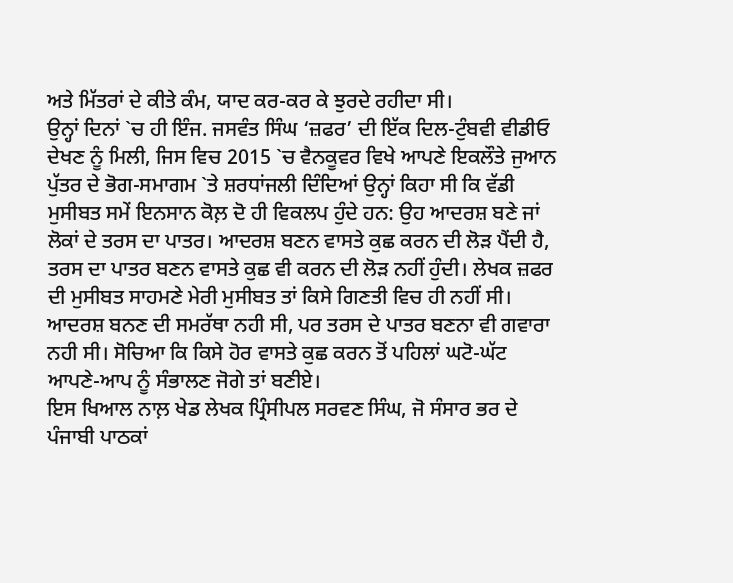ਅਤੇ ਮਿੱਤਰਾਂ ਦੇ ਕੀਤੇ ਕੰਮ, ਯਾਦ ਕਰ-ਕਰ ਕੇ ਝੁਰਦੇ ਰਹੀਦਾ ਸੀ।
ਉਨ੍ਹਾਂ ਦਿਨਾਂ `ਚ ਹੀ ਇੰਜ. ਜਸਵੰਤ ਸਿੰਘ ‘ਜ਼ਫਰ’ ਦੀ ਇੱਕ ਦਿਲ-ਟੁੰਬਵੀ ਵੀਡੀਓ ਦੇਖਣ ਨੂੰ ਮਿਲੀ, ਜਿਸ ਵਿਚ 2015 `ਚ ਵੈਨਕੂਵਰ ਵਿਖੇ ਆਪਣੇ ਇਕਲੌਤੇ ਜੁਆਨ ਪੁੱਤਰ ਦੇ ਭੋਗ-ਸਮਾਗਮ `ਤੇ ਸ਼ਰਧਾਂਜਲੀ ਦਿੰਦਿਆਂ ਉਨ੍ਹਾਂ ਕਿਹਾ ਸੀ ਕਿ ਵੱਡੀ ਮੁਸੀਬਤ ਸਮੇਂ ਇਨਸਾਨ ਕੋਲ਼ ਦੋ ਹੀ ਵਿਕਲਪ ਹੁੰਦੇ ਹਨ: ਉਹ ਆਦਰਸ਼ ਬਣੇ ਜਾਂ ਲੋਕਾਂ ਦੇ ਤਰਸ ਦਾ ਪਾਤਰ। ਆਦਰਸ਼ ਬਣਨ ਵਾਸਤੇ ਕੁਛ ਕਰਨ ਦੀ ਲੋੜ ਪੈਂਦੀ ਹੈ, ਤਰਸ ਦਾ ਪਾਤਰ ਬਣਨ ਵਾਸਤੇ ਕੁਛ ਵੀ ਕਰਨ ਦੀ ਲੋੜ ਨਹੀਂ ਹੁੰਦੀ। ਲੇਖਕ ਜ਼ਫਰ ਦੀ ਮੁਸੀਬਤ ਸਾਹਮਣੇ ਮੇਰੀ ਮੁਸੀਬਤ ਤਾਂ ਕਿਸੇ ਗਿਣਤੀ ਵਿਚ ਹੀ ਨਹੀਂ ਸੀ। ਆਦਰਸ਼ ਬਨਣ ਦੀ ਸਮਰੱਥਾ ਨਹੀ ਸੀ, ਪਰ ਤਰਸ ਦੇ ਪਾਤਰ ਬਣਨਾ ਵੀ ਗਵਾਰਾ ਨਹੀ ਸੀ। ਸੋਚਿਆ ਕਿ ਕਿਸੇ ਹੋਰ ਵਾਸਤੇ ਕੁਛ ਕਰਨ ਤੋਂ ਪਹਿਲਾਂ ਘਟੋ-ਘੱਟ ਆਪਣੇ-ਆਪ ਨੂੰ ਸੰਭਾਲਣ ਜੋਗੇ ਤਾਂ ਬਣੀਏ।
ਇਸ ਖਿਆਲ ਨਾਲ਼ ਖੇਡ ਲੇਖਕ ਪ੍ਰਿੰਸੀਪਲ ਸਰਵਣ ਸਿੰਘ, ਜੋ ਸੰਸਾਰ ਭਰ ਦੇ ਪੰਜਾਬੀ ਪਾਠਕਾਂ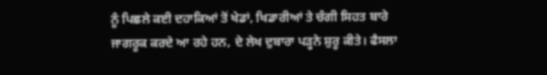ਨੂੰ ਪਿਛਲੇ ਕਈ ਦਹਾਕਿਆਂ ਤੋਂ ਖੇਡਾਂ, ਖਿਡਾਰੀਆਂ ਤੇ ਚੰਗੀ ਸਿਹਤ ਬਾਰੇ ਜਾਗਰੂਕ ਕਰਦੇ ਆ ਰਹੇ ਹਨ, ਦੇ ਲੇਖ ਦੁਬਾਰਾ ਪੜ੍ਹਨੇ ਸ਼ੁਰੂ ਕੀਤੇ। ਫੈਸਲਾ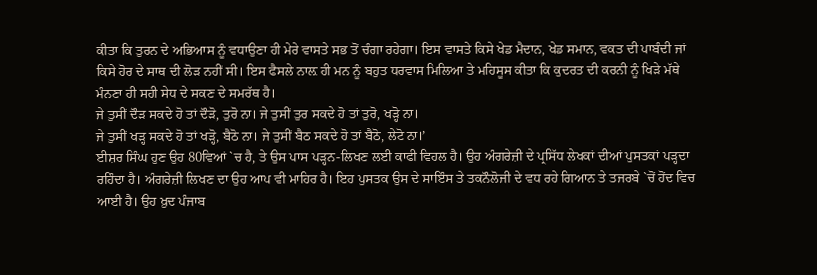ਕੀਤਾ ਕਿ ਤੁਰਨ ਦੇ ਅਭਿਆਸ ਨੂੰ ਵਧਾਉਣਾ ਹੀ ਮੇਰੇ ਵਾਸਤੇ ਸਭ ਤੋਂ ਚੰਗਾ ਰਹੇਗਾ। ਇਸ ਵਾਸਤੇ ਕਿਸੇ ਖੇਡ ਮੈਦਾਨ, ਖੇਡ ਸਮਾਨ, ਵਕਤ ਦੀ ਪਾਬੰਦੀ ਜਾਂ ਕਿਸੇ ਹੋਰ ਦੇ ਸਾਥ ਦੀ ਲੋੜ ਨਹੀਂ ਸੀ। ਇਸ ਫੈਸਲੇ ਨਾਲ਼ ਹੀ ਮਨ ਨੂੰ ਬਹੁਤ ਧਰਵਾਸ ਮਿਲਿਆ ਤੇ ਮਹਿਸੂਸ ਕੀਤਾ ਕਿ ਕੁਦਰਤ ਦੀ ਕਰਨੀ ਨੂੰ ਖਿੜੇ ਮੱਥੇ ਮੰਨਣਾ ਹੀ ਸਹੀ ਸੇਧ ਦੇ ਸਕਣ ਦੇ ਸਮਰੱਥ ਹੈ।
ਜੇ ਤੁਸੀਂ ਦੌੜ ਸਕਦੇ ਹੋ ਤਾਂ ਦੌੜੋ, ਤੁਰੋ ਨਾ। ਜੇ ਤੁਸੀਂ ਤੁਰ ਸਕਦੇ ਹੋ ਤਾਂ ਤੁਰੋ, ਖੜ੍ਹੋ ਨਾ।
ਜੇ ਤੁਸੀਂ ਖੜ੍ਹ ਸਕਦੇ ਹੋ ਤਾਂ ਖੜ੍ਹੋ, ਬੈਠੋ ਨਾ। ਜੇ ਤੁਸੀਂ ਬੈਠ ਸਕਦੇ ਹੋ ਤਾਂ ਬੈਠੋ, ਲੇਟੋ ਨਾ।’
ਈਸ਼ਰ ਸਿੰਘ ਹੁਣ ਉਹ 80ਵਿਆਂ `ਚ ਹੈ, ਤੇ ਉਸ ਪਾਸ ਪੜ੍ਹਨ-ਲਿਖਣ ਲਈ ਕਾਫੀ ਵਿਹਲ ਹੈ। ਉਹ ਅੰਗਰੇਜ਼ੀ ਦੇ ਪ੍ਰਸਿੱਧ ਲੇਖਕਾਂ ਦੀਆਂ ਪੁਸਤਕਾਂ ਪੜ੍ਹਦਾ ਰਹਿੰਦਾ ਹੈ। ਅੰਗਰੇਜ਼ੀ ਲਿਖਣ ਦਾ ਉਹ ਆਪ ਵੀ ਮਾਹਿਰ ਹੈ। ਇਹ ਪੁਸਤਕ ਉਸ ਦੇ ਸਾਇੰਸ ਤੇ ਤਕਨੌਲੋਜੀ ਦੇ ਵਧ ਰਹੇ ਗਿਆਨ ਤੇ ਤਜਰਬੇ `ਚੋਂ ਹੋਂਦ ਵਿਚ ਆਈ ਹੈ। ਉਹ ਖ਼ੁਦ ਪੰਜਾਬ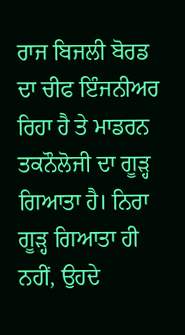ਰਾਜ ਬਿਜਲੀ ਬੋਰਡ ਦਾ ਚੀਫ ਇੰਜਨੀਅਰ ਰਿਹਾ ਹੈ ਤੇ ਮਾਡਰਨ ਤਕਨੌਲੋਜੀ ਦਾ ਗੂੜ੍ਹ ਗਿਆਤਾ ਹੈ। ਨਿਰਾ ਗੂੜ੍ਹ ਗਿਆਤਾ ਹੀ ਨਹੀਂ, ਉਹਦੇ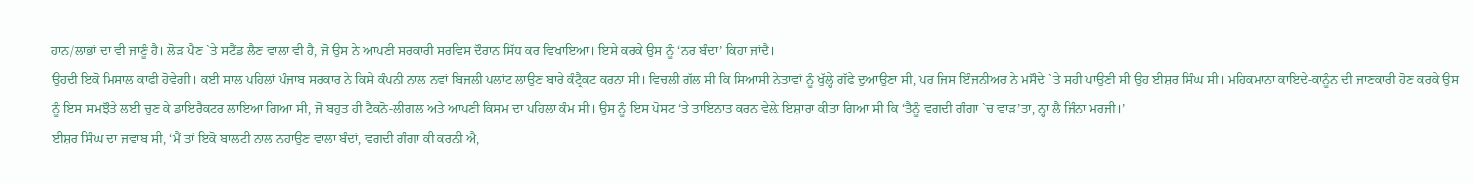ਹਾਨ/ਲਾਭਾਂ ਦਾ ਵੀ ਜਾਣੂੰ ਹੈ। ਲੋੜ ਪੈਣ `ਤੇ ਸਟੈਂਡ ਲੈਣ ਵਾਲਾ ਵੀ ਹੈ, ਜੋ ਉਸ ਨੇ ਆਪਣੀ ਸਰਕਾਰੀ ਸਰਵਿਸ ਦੌਰਾਨ ਸਿੱਧ ਕਰ ਵਿਖਾਇਆ। ਇਸੇ ਕਰਕੇ ਉਸ ਨੂੰ ‘ਨਰ ਬੰਦਾ’ ਕਿਹਾ ਜਾਂਦੈ।
ਉਹਦੀ ਇਕੋ ਮਿਸਾਲ ਕਾਫੀ ਹੋਵੇਗੀ। ਕਈ ਸਾਲ ਪਹਿਲਾਂ ਪੰਜਾਬ ਸਰਕਾਰ ਨੇ ਕਿਸੇ ਕੰਪਨੀ ਨਾਲ ਨਵਾਂ ਬਿਜਲੀ ਪਲਾਂਟ ਲਾਉਣ ਬਾਰੇ ਕੰਟ੍ਰੈਕਟ ਕਰਨਾ ਸੀ। ਵਿਚਲੀ ਗੱਲ ਸੀ ਕਿ ਸਿਆਸੀ ਨੇਤਾਵਾਂ ਨੂੰ ਖੁੱਲ੍ਹੇ ਗੱਫੇ ਦੁਆਉਣਾ ਸੀ, ਪਰ ਜਿਸ ਇੰਜਨੀਅਰ ਨੇ ਮਸੌਦੇ `ਤੇ ਸਹੀ ਪਾਉਣੀ ਸੀ ਉਹ ਈਸ਼ਰ ਸਿੰਘ ਸੀ। ਮਹਿਕਮਾਨਾ ਕਾਇਦੇ-ਕਾਨੂੰਨ ਦੀ ਜਾਣਕਾਰੀ ਹੋਣ ਕਰਕੇ ਉਸ ਨੂੰ ਇਸ ਸਮਝੌਤੇ ਲਈ ਚੁਣ ਕੇ ਡਾਇਰੈਕਟਰ ਲਾਇਆ ਗਿਆ ਸੀ, ਜੋ ਬਹੁਤ ਹੀ ਟੈਕਨੋ-ਲੀਗਲ ਅਤੇ ਆਪਣੀ ਕਿਸਮ ਦਾ ਪਹਿਲਾ ਕੰਮ ਸੀ। ਉਸ ਨੂੰ ਇਸ ਪੋਸਟ ‘ਤੇ ਤਾਇਨਾਤ ਕਰਨ ਵੇਲ਼ੇ ਇਸ਼ਾਰਾ ਕੀਤਾ ਗਿਆ ਸੀ ਕਿ ‘ਤੈਨੂੰ ਵਗਦੀ ਗੰਗਾ `ਚ ਵਾੜ’ਤਾ, ਨ੍ਹਾ ਲੈ ਜਿੰਨਾ ਮਰਜੀ।’
ਈਸ਼ਰ ਸਿੰਘ ਦਾ ਜਵਾਬ ਸੀ, ‘ਮੈਂ ਤਾਂ ਇਕੋ ਬਾਲਟੀ ਨਾਲ ਨਹਾਉਣ ਵਾਲਾ ਬੰਦਾਂ, ਵਗਦੀ ਗੰਗਾ ਕੀ ਕਰਨੀ ਐ,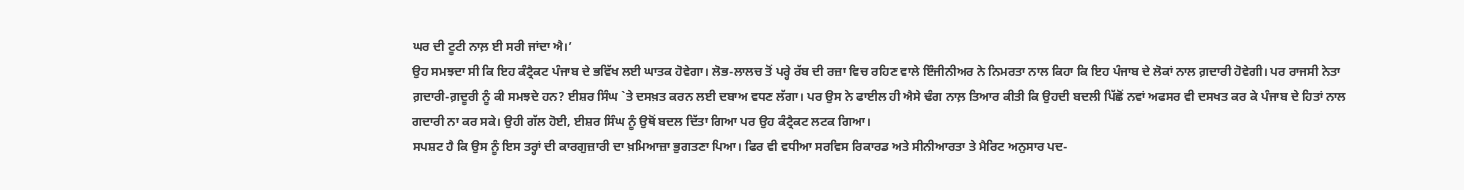ਘਰ ਦੀ ਟੂਟੀ ਨਾਲ਼ ਈ ਸਰੀ ਜਾਂਦਾ ਐ।’
ਉਹ ਸਮਝਦਾ ਸੀ ਕਿ ਇਹ ਕੰਟ੍ਰੈਕਟ ਪੰਜਾਬ ਦੇ ਭਵਿੱਖ ਲਈ ਘਾਤਕ ਹੋਵੇਗਾ। ਲੋਭ-ਲਾਲਚ ਤੋਂ ਪਰ੍ਹੇ ਰੱਬ ਦੀ ਰਜ਼ਾ ਵਿਚ ਰਹਿਣ ਵਾਲੇ ਇੰਜੀਨੀਅਰ ਨੇ ਨਿਮਰਤਾ ਨਾਲ ਕਿਹਾ ਕਿ ਇਹ ਪੰਜਾਬ ਦੇ ਲੋਕਾਂ ਨਾਲ ਗ਼ਦਾਰੀ ਹੋਵੇਗੀ। ਪਰ ਰਾਜਸੀ ਨੇਤਾ ਗ਼ਦਾਰੀ-ਗ਼ਦੂਰੀ ਨੂੰ ਕੀ ਸਮਝਦੇ ਹਨ? ਈਸ਼ਰ ਸਿੰਘ `ਤੇ ਦਸਖ਼ਤ ਕਰਨ ਲਈ ਦਬਾਅ ਵਧਣ ਲੱਗਾ। ਪਰ ਉਸ ਨੇ ਫਾਈਲ ਹੀ ਐਸੇ ਢੰਗ ਨਾਲ਼ ਤਿਆਰ ਕੀਤੀ ਕਿ ਉਹਦੀ ਬਦਲੀ ਪਿੱਛੋਂ ਨਵਾਂ ਅਫਸਰ ਵੀ ਦਸਖਤ ਕਰ ਕੇ ਪੰਜਾਬ ਦੇ ਹਿਤਾਂ ਨਾਲ ਗਦਾਰੀ ਨਾ ਕਰ ਸਕੇ। ਉਹੀ ਗੱਲ ਹੋਈ, ਈਸ਼ਰ ਸਿੰਘ ਨੂੰ ਉਥੋਂ ਬਦਲ ਦਿੱਤਾ ਗਿਆ ਪਰ ਉਹ ਕੰਟ੍ਰੈਕਟ ਲਟਕ ਗਿਆ।
ਸਪਸ਼ਟ ਹੈ ਕਿ ਉਸ ਨੂੰ ਇਸ ਤਰ੍ਹਾਂ ਦੀ ਕਾਰਗੁਜ਼ਾਰੀ ਦਾ ਖ਼ਮਿਆਜ਼ਾ ਭੁਗਤਣਾ ਪਿਆ। ਫਿਰ ਵੀ ਵਧੀਆ ਸਰਵਿਸ ਰਿਕਾਰਡ ਅਤੇ ਸੀਨੀਆਰਤਾ ਤੇ ਮੈਰਿਟ ਅਨੁਸਾਰ ਪਦ-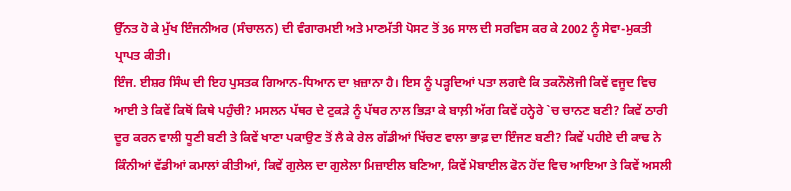ਉੱਨਤ ਹੋ ਕੇ ਮੁੱਖ ਇੰਜਨੀਅਰ (ਸੰਚਾਲਨ) ਦੀ ਵੰਗਾਰਮਈ ਅਤੇ ਮਾਣਮੱਤੀ ਪੋਸਟ ਤੋਂ 36 ਸਾਲ ਦੀ ਸਰਵਿਸ ਕਰ ਕੇ 2002 ਨੂੰ ਸੇਵਾ-ਮੁਕਤੀ ਪ੍ਰਾਪਤ ਕੀਤੀ।
ਇੰਜ. ਈਸ਼ਰ ਸਿੰਘ ਦੀ ਇਹ ਪੁਸਤਕ ਗਿਆਨ-ਧਿਆਨ ਦਾ ਖ਼ਜ਼ਾਨਾ ਹੈ। ਇਸ ਨੂੰ ਪੜ੍ਹਦਿਆਂ ਪਤਾ ਲਗਦੈ ਕਿ ਤਕਨੌਲੋਜੀ ਕਿਵੇਂ ਵਜੂਦ ਵਿਚ ਆਈ ਤੇ ਕਿਵੇਂ ਕਿਥੋਂ ਕਿਥੇ ਪਹੁੰਚੀ? ਮਸਲਨ ਪੱਥਰ ਦੇ ਟੁਕੜੇ ਨੂੰ ਪੱਥਰ ਨਾਲ ਭਿੜਾ ਕੇ ਬਾਲ਼ੀ ਅੱਗ ਕਿਵੇਂ ਹਨ੍ਹੇਰੇ `ਚ ਚਾਨਣ ਬਣੀ? ਕਿਵੇਂ ਠਾਰੀ ਦੂਰ ਕਰਨ ਵਾਲੀ ਧੂਣੀ ਬਣੀ ਤੇ ਕਿਵੇਂ ਖਾਣਾ ਪਕਾਉਣ ਤੋਂ ਲੈ ਕੇ ਰੇਲ ਗੱਡੀਆਂ ਖਿੱਚਣ ਵਾਲਾ ਭਾਫ਼ ਦਾ ਇੰਜਣ ਬਣੀ? ਕਿਵੇਂ ਪਹੀਏ ਦੀ ਕਾਢ ਨੇ ਕਿੰਨੀਆਂ ਵੱਡੀਆਂ ਕਮਾਲਾਂ ਕੀਤੀਆਂ, ਕਿਵੇਂ ਗੁਲੇਲ ਦਾ ਗੁਲੇਲਾ ਮਿਜ਼ਾਈਲ ਬਣਿਆ, ਕਿਵੇਂ ਮੋਬਾਈਲ ਫੋਨ ਹੋਂਦ ਵਿਚ ਆਇਆ ਤੇ ਕਿਵੇਂ ਅਸਲੀ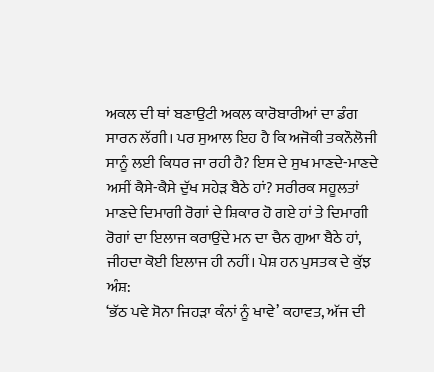ਅਕਲ ਦੀ ਥਾਂ ਬਣਾਉਟੀ ਅਕਲ ਕਾਰੋਬਾਰੀਆਂ ਦਾ ਡੰਗ ਸਾਰਨ ਲੱਗੀ। ਪਰ ਸੁਆਲ ਇਹ ਹੈ ਕਿ ਅਜੋਕੀ ਤਕਨੌਲੋਜੀ ਸਾਨੂੰ ਲਈ ਕਿਧਰ ਜਾ ਰਹੀ ਹੈ? ਇਸ ਦੇ ਸੁਖ ਮਾਣਦੇ-ਮਾਣਦੇ ਅਸੀਂ ਕੈਸੇ-ਕੈਸੇ ਦੁੱਖ ਸਹੇੜ ਬੈਠੇ ਹਾਂ? ਸਰੀਰਕ ਸਹੂਲਤਾਂ ਮਾਣਦੇ ਦਿਮਾਗੀ ਰੋਗਾਂ ਦੇ ਸ਼ਿਕਾਰ ਹੋ ਗਏ ਹਾਂ ਤੇ ਦਿਮਾਗੀ ਰੋਗਾਂ ਦਾ ਇਲਾਜ ਕਰਾਉਂਦੇ ਮਨ ਦਾ ਚੈਨ ਗੁਆ ਬੈਠੇ ਹਾਂ, ਜੀਹਦਾ ਕੋਈ ਇਲਾਜ ਹੀ ਨਹੀਂ। ਪੇਸ਼ ਹਨ ਪੁਸਤਕ ਦੇ ਕੁੱਝ ਅੰਸ਼:
‘ਭੱਠ ਪਵੇ ਸੋਨਾ ਜਿਹੜਾ ਕੰਨਾਂ ਨੂੰ ਖਾਵੇ’ ਕਹਾਵਤ, ਅੱਜ ਦੀ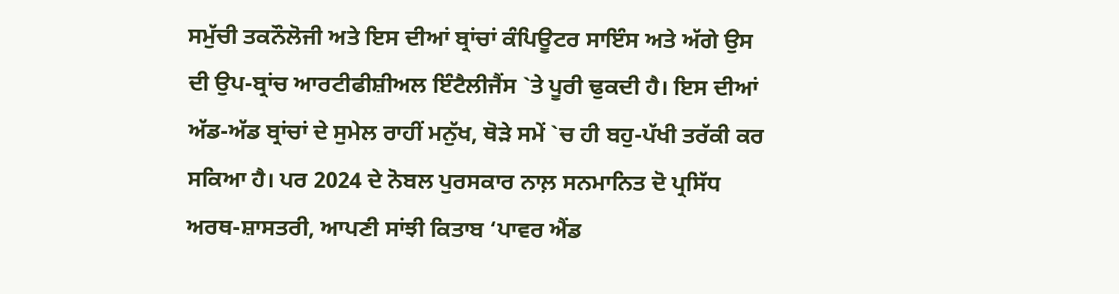ਸਮੁੱਚੀ ਤਕਨੌਲੋਜੀ ਅਤੇ ਇਸ ਦੀਆਂ ਬ੍ਰਾਂਚਾਂ ਕੰਪਿਊਟਰ ਸਾਇੰਸ ਅਤੇ ਅੱਗੇ ਉਸ ਦੀ ਉਪ-ਬ੍ਰਾਂਚ ਆਰਟੀਫੀਸ਼ੀਅਲ ਇੰਟੈਲੀਜੈਂਸ `ਤੇ ਪੂਰੀ ਢੁਕਦੀ ਹੈ। ਇਸ ਦੀਆਂ ਅੱਡ-ਅੱਡ ਬ੍ਰਾਂਚਾਂ ਦੇ ਸੁਮੇਲ ਰਾਹੀਂ ਮਨੁੱਖ, ਥੋੜੇ ਸਮੇਂ `ਚ ਹੀ ਬਹੁ-ਪੱਖੀ ਤਰੱਕੀ ਕਰ ਸਕਿਆ ਹੈ। ਪਰ 2024 ਦੇ ਨੋਬਲ ਪੁਰਸਕਾਰ ਨਾਲ਼ ਸਨਮਾਨਿਤ ਦੋ ਪ੍ਰਸਿੱਧ ਅਰਥ-ਸ਼ਾਸਤਰੀ, ਆਪਣੀ ਸਾਂਝੀ ਕਿਤਾਬ ‘ਪਾਵਰ ਐਂਡ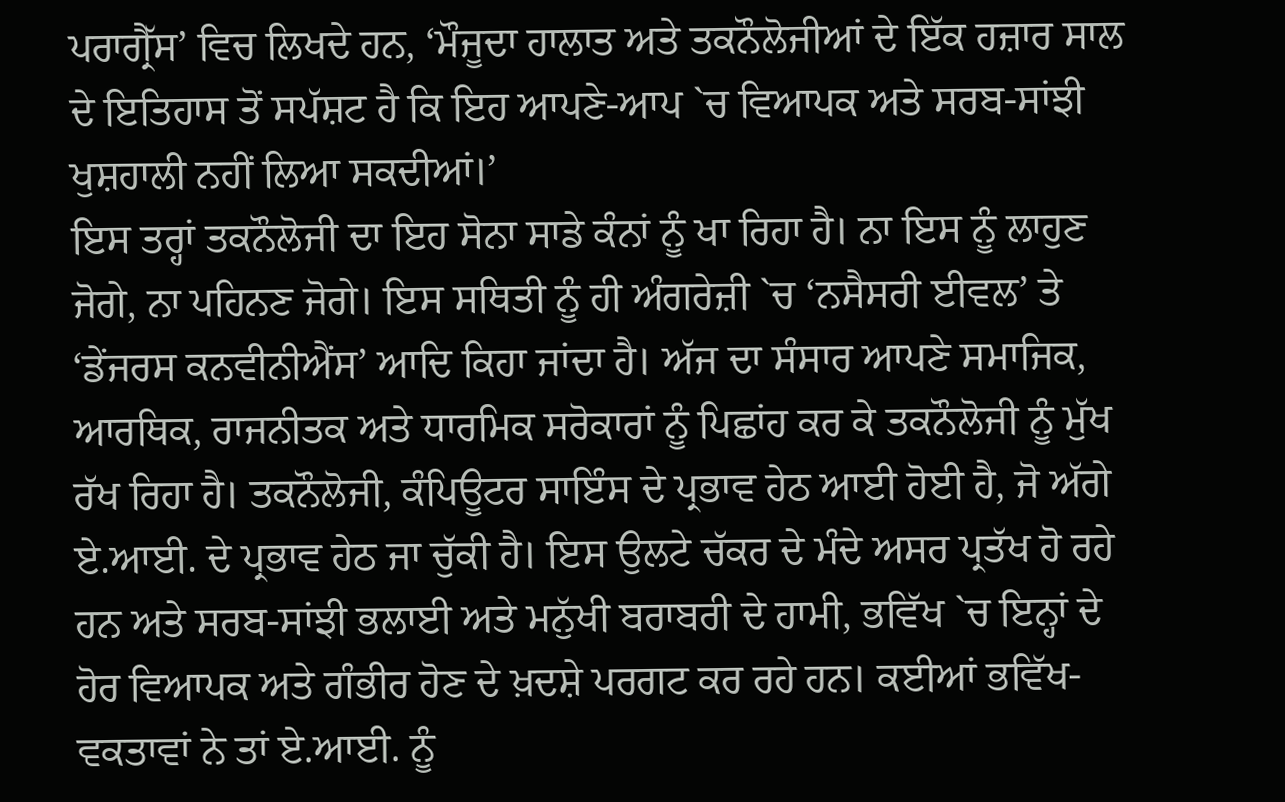ਪਰਾਗ੍ਰੈੱਸ’ ਵਿਚ ਲਿਖਦੇ ਹਨ, ‘ਮੌਜੂਦਾ ਹਾਲਾਤ ਅਤੇ ਤਕਨੌਲੋਜੀਆਂ ਦੇ ਇੱਕ ਹਜ਼ਾਰ ਸਾਲ ਦੇ ਇਤਿਹਾਸ ਤੋਂ ਸਪੱਸ਼ਟ ਹੈ ਕਿ ਇਹ ਆਪਣੇ-ਆਪ `ਚ ਵਿਆਪਕ ਅਤੇ ਸਰਬ-ਸਾਂਝੀ ਖੁਸ਼ਹਾਲੀ ਨਹੀਂ ਲਿਆ ਸਕਦੀਆਂ।’
ਇਸ ਤਰ੍ਹਾਂ ਤਕਨੌਲੋਜੀ ਦਾ ਇਹ ਸੋਨਾ ਸਾਡੇ ਕੰਨਾਂ ਨੂੰ ਖਾ ਰਿਹਾ ਹੈ। ਨਾ ਇਸ ਨੂੰ ਲਾਹੁਣ ਜੋਗੇ, ਨਾ ਪਹਿਨਣ ਜੋਗੇ। ਇਸ ਸਥਿਤੀ ਨੂੰ ਹੀ ਅੰਗਰੇਜ਼ੀ `ਚ ‘ਨਸੈਸਰੀ ਈਵਲ’ ਤੇ ‘ਡੇਂਜਰਸ ਕਨਵੀਨੀਐਂਸ’ ਆਦਿ ਕਿਹਾ ਜਾਂਦਾ ਹੈ। ਅੱਜ ਦਾ ਸੰਸਾਰ ਆਪਣੇ ਸਮਾਜਿਕ, ਆਰਥਿਕ, ਰਾਜਨੀਤਕ ਅਤੇ ਧਾਰਮਿਕ ਸਰੋਕਾਰਾਂ ਨੂੰ ਪਿਛਾਂਹ ਕਰ ਕੇ ਤਕਨੌਲੋਜੀ ਨੂੰ ਮੁੱਖ ਰੱਖ ਰਿਹਾ ਹੈ। ਤਕਨੌਲੋਜੀ, ਕੰਪਿਊਟਰ ਸਾਇੰਸ ਦੇ ਪ੍ਰਭਾਵ ਹੇਠ ਆਈ ਹੋਈ ਹੈ, ਜੋ ਅੱਗੇ ਏ.ਆਈ. ਦੇ ਪ੍ਰਭਾਵ ਹੇਠ ਜਾ ਚੁੱਕੀ ਹੈ। ਇਸ ਉਲਟੇ ਚੱਕਰ ਦੇ ਮੰਦੇ ਅਸਰ ਪ੍ਰਤੱਖ ਹੋ ਰਹੇ ਹਨ ਅਤੇ ਸਰਬ-ਸਾਂਝੀ ਭਲਾਈ ਅਤੇ ਮਨੁੱਖੀ ਬਰਾਬਰੀ ਦੇ ਹਾਮੀ, ਭਵਿੱਖ `ਚ ਇਨ੍ਹਾਂ ਦੇ ਹੋਰ ਵਿਆਪਕ ਅਤੇ ਗੰਭੀਰ ਹੋਣ ਦੇ ਖ਼ਦਸ਼ੇ ਪਰਗਟ ਕਰ ਰਹੇ ਹਨ। ਕਈਆਂ ਭਵਿੱਖ-ਵਕਤਾਵਾਂ ਨੇ ਤਾਂ ਏ.ਆਈ. ਨੂੰ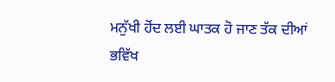ਮਨੁੱਖੀ ਹੋਂਦ ਲਈ ਘਾਤਕ ਹੋ ਜਾਣ ਤੱਕ ਦੀਆਂ ਭਵਿੱਖ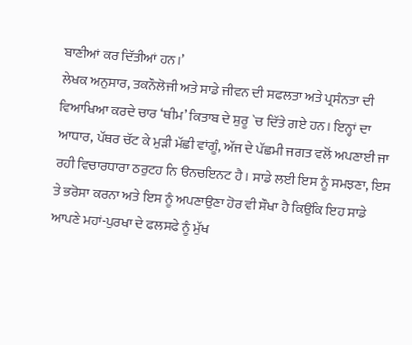ਬਾਣੀਆਂ ਕਰ ਦਿੱਤੀਆਂ ਹਨ।’
ਲੇਖਕ ਅਨੁਸਾਰ, ਤਕਨੌਲੋਜੀ ਅਤੇ ਸਾਡੇ ਜੀਵਨ ਦੀ ਸਫਲਤਾ ਅਤੇ ਪ੍ਰਸੰਨਤਾ ਦੀ ਵਿਆਖਿਆ ਕਰਦੇ ਚਾਰ ‘ਥੀਮ’ ਕਿਤਾਬ ਦੇ ਸ਼ੁਰੂ `ਚ ਦਿੱਤੇ ਗਏ ਹਨ। ਇਨ੍ਹਾਂ ਦਾ ਆਧਾਰ, ਪੱਥਰ ਚੱਟ ਕੇ ਮੁੜੀ ਮੱਛੀ ਵਾਂਗੂੰ, ਅੱਜ ਦੇ ਪੱਛਮੀ ਜਗਤ ਵਲੋਂ ਅਪਣਾਈ ਜਾ ਰਹੀ ਵਿਚਾਰਧਾਰਾ ਠਰੁਟਹ ਨਿ ੳਨਚਇਨਟ ਹੈ। ਸਾਡੇ ਲਈ ਇਸ ਨੂੰ ਸਮਝਣਾ, ਇਸ ਤੇ ਭਰੋਸਾ ਕਰਨਾ ਅਤੇ ਇਸ ਨੂੰ ਅਪਣਾਉਣਾ ਹੋਰ ਵੀ ਸੌਖਾ ਹੈ ਕਿਉਂਕਿ ਇਹ ਸਾਡੇ ਆਪਣੇ ਮਹਾਂ-ਪੁਰਖਾ ਦੇ ਫਲਸਫੇ ਨੂੰ ਮੁੱਖ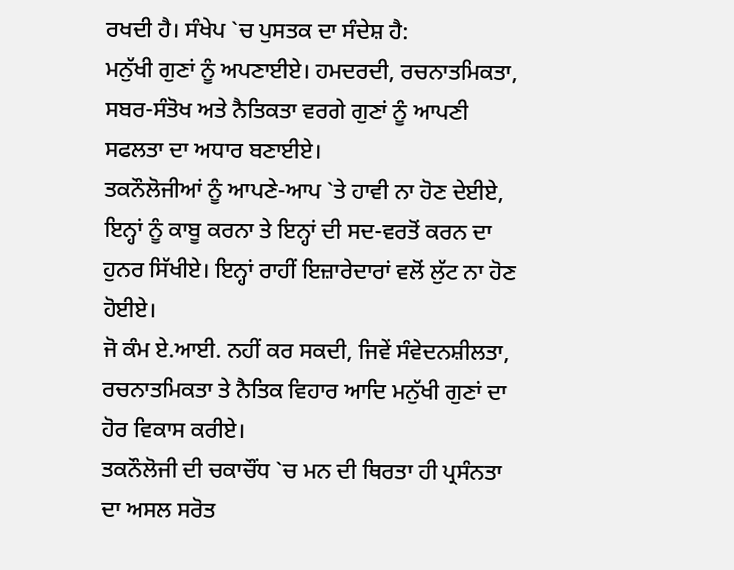ਰਖਦੀ ਹੈ। ਸੰਖੇਪ `ਚ ਪੁਸਤਕ ਦਾ ਸੰਦੇਸ਼ ਹੈ:
ਮਨੁੱਖੀ ਗੁਣਾਂ ਨੂੰ ਅਪਣਾਈਏ। ਹਮਦਰਦੀ, ਰਚਨਾਤਮਿਕਤਾ, ਸਬਰ-ਸੰਤੋਖ ਅਤੇ ਨੈਤਿਕਤਾ ਵਰਗੇ ਗੁਣਾਂ ਨੂੰ ਆਪਣੀ ਸਫਲਤਾ ਦਾ ਅਧਾਰ ਬਣਾਈਏ।
ਤਕਨੌਲੋਜੀਆਂ ਨੂੰ ਆਪਣੇ-ਆਪ `ਤੇ ਹਾਵੀ ਨਾ ਹੋਣ ਦੇਈਏ, ਇਨ੍ਹਾਂ ਨੂੰ ਕਾਬੂ ਕਰਨਾ ਤੇ ਇਨ੍ਹਾਂ ਦੀ ਸਦ-ਵਰਤੋਂ ਕਰਨ ਦਾ ਹੁਨਰ ਸਿੱਖੀਏ। ਇਨ੍ਹਾਂ ਰਾਹੀਂ ਇਜ਼ਾਰੇਦਾਰਾਂ ਵਲੋਂ ਲੁੱਟ ਨਾ ਹੋਣ ਹੋਈਏ।
ਜੋ ਕੰਮ ਏ.ਆਈ. ਨਹੀਂ ਕਰ ਸਕਦੀ, ਜਿਵੇਂ ਸੰਵੇਦਨਸ਼ੀਲਤਾ, ਰਚਨਾਤਮਿਕਤਾ ਤੇ ਨੈਤਿਕ ਵਿਹਾਰ ਆਦਿ ਮਨੁੱਖੀ ਗੁਣਾਂ ਦਾ ਹੋਰ ਵਿਕਾਸ ਕਰੀਏ।
ਤਕਨੌਲੋਜੀ ਦੀ ਚਕਾਚੌਂਧ `ਚ ਮਨ ਦੀ ਥਿਰਤਾ ਹੀ ਪ੍ਰਸੰਨਤਾ ਦਾ ਅਸਲ ਸਰੋਤ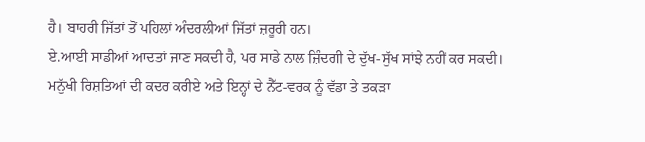ਹੈ। ਬਾਹਰੀ ਜਿੱਤਾਂ ਤੋਂ ਪਹਿਲਾਂ ਅੰਦਰਲੀਆਂ ਜਿੱਤਾਂ ਜ਼ਰੂਰੀ ਹਨ।
ਏ.ਆਈ ਸਾਡੀਆਂ ਆਦਤਾਂ ਜਾਣ ਸਕਦੀ ਹੈ, ਪਰ ਸਾਡੇ ਨਾਲ ਜ਼ਿੰਦਗੀ ਦੇ ਦੁੱਖ-ਸੁੱਖ ਸਾਂਝੇ ਨਹੀਂ ਕਰ ਸਕਦੀ। ਮਨੁੱਖੀ ਰਿਸ਼ਤਿਆਂ ਦੀ ਕਦਰ ਕਰੀਏ ਅਤੇ ਇਨ੍ਹਾਂ ਦੇ ਨੈੱਟ-ਵਰਕ ਨੂੰ ਵੱਡਾ ਤੇ ਤਕੜਾ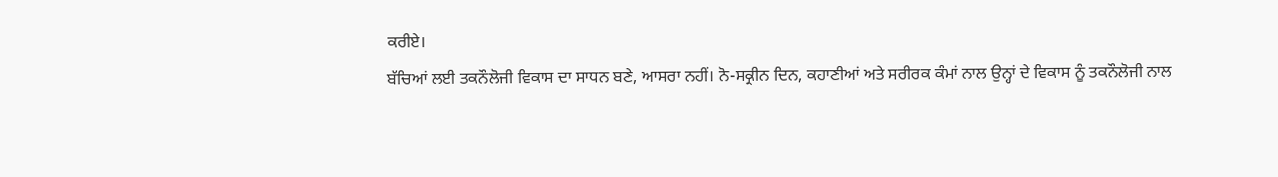ਕਰੀਏ।
ਬੱਚਿਆਂ ਲਈ ਤਕਨੌਲੋਜੀ ਵਿਕਾਸ ਦਾ ਸਾਧਨ ਬਣੇ, ਆਸਰਾ ਨਹੀਂ। ਨੋ-ਸਕ੍ਰੀਨ ਦਿਨ, ਕਹਾਣੀਆਂ ਅਤੇ ਸਰੀਰਕ ਕੰਮਾਂ ਨਾਲ ਉਨ੍ਹਾਂ ਦੇ ਵਿਕਾਸ ਨੂੰ ਤਕਨੌਲੋਜੀ ਨਾਲ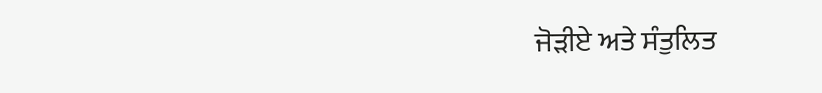ਜੋੜੀਏ ਅਤੇ ਸੰਤੁਲਿਤ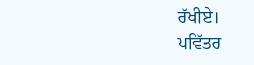ਰੱਖੀਏ।
ਪਵਿੱਤਰ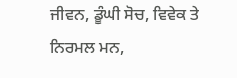ਜੀਵਨ, ਡੂੰਘੀ ਸੋਚ, ਵਿਵੇਕ ਤੇ ਨਿਰਮਲ ਮਨ,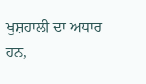ਖੁਸ਼ਹਾਲੀ ਦਾ ਅਧਾਰ ਹਨ,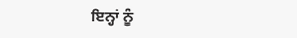ਇਨ੍ਹਾਂ ਨੂੰ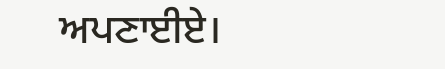ਅਪਣਾਈਏ।